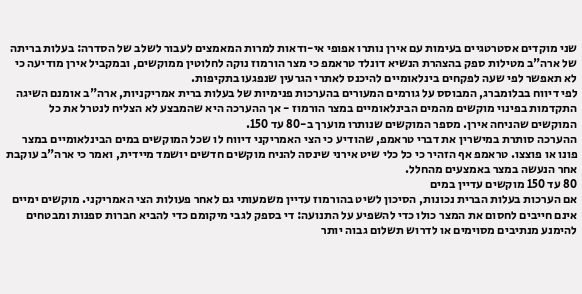שני מוקדים אסטרטגיים בעימות עם אירן נותרו אפופי אי-ודאות למרות המאמצים לעבור לשלב של הסדרה: בעלות בריתה של ארה"ב מטילות ספק בהצהרת הנשיא דונלד טראמפ כי מצר הורמוז נוקה לחלוטין ממוקשים, ובמקביל אירן מודיעה כי לא תאפשר לפי שעה לפקחים בינלאומיים להיכנס לאתרי הגרעין שנפגעו בתקיפות.
לפי דיווח בבלומברג, המבוסס על גורמים המעורים בהערכות פנימיות של בעלות ברית אמריקניות, ארה"ב אומנם השיגה התקדמות בפינוי מוקשים מהמים הבינלאומיים במצר הורמוז - אך ההערכה היא שהמבצע לא הצליח לנטרל את כל המוקשים שהניחה אירן. מספר המוקשים שנותרו מוערך ב-80 עד 150.
ההערכה סותרת במישרין את דברי טראמפ, שהודיע כי הצי האמריקני דיווח לו שכל המוקשים במים הבינלאומיים במצר פונו או פוצצו. טראמפ אף הזהיר כי כל כלי שיט אירני שינסה להניח מוקשים חדשים יושמד מיידית, ואמר כי ארה"ב עוקבת אחר הנעשה במצר באמצעים מהחלל.
80 עד 150 מוקשים עדיין במים
אם הערכות בעלות הברית נכונות, הסיכון לשיט בהורמוז עדיין משמעותי גם לאחר פעולות הצי האמריקני. מוקשים ימיים אינם חייבים לחסום את המצר כולו כדי להשפיע על התנועה: די בספק לגבי מיקומם כדי להביא חברות ספנות ומבטחים להימנע מנתיבים מסוימים או לדרוש תשלום גבוה יותר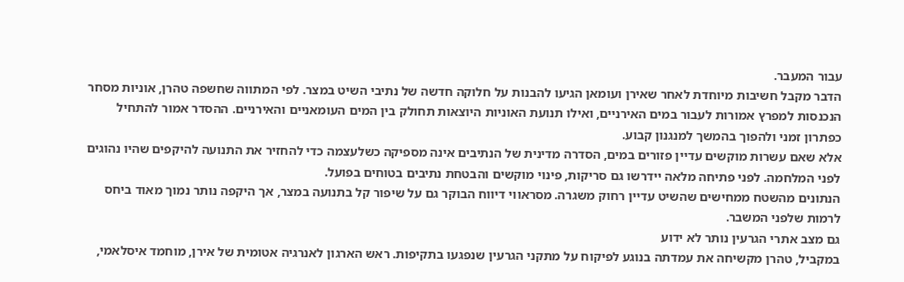עבור המעבר.
הדבר מקבל חשיבות מיוחדת לאחר שאירן ועומאן הגיעו להבנות על חלוקה חדשה של נתיבי השיט במצר. לפי המתווה שחשפה טהרן, אוניות מסחר הנכנסות למפרץ אמורות לעבור במים האירניים, ואילו תנועת האוניות היוצאות תחולק בין המים העומאניים והאירניים. ההסדר אמור להתחיל כפתרון זמני ולהפוך בהמשך למנגנון קבוע.
אלא שאם עשרות מוקשים עדיין פזורים במים, הסדרה מדינית של הנתיבים אינה מספיקה כשלעצמה כדי להחזיר את התנועה להיקפים שהיו נהוגים לפני המלחמה. לפני פתיחה מלאה יידרשו גם סריקות, פינוי מוקשים והבטחת נתיבים בטוחים בפועל.
הנתונים מהשטח ממחישים שהשיט עדיין רחוק משגרה. מסראווי דיווח הבוקר גם על שיפור קל בתנועה במצר, אך היקפה נותר נמוך מאוד ביחס לרמות שלפני המשבר.
גם מצב אתרי הגרעין נותר לא ידוע
במקביל, טהרן מקשיחה את עמדתה בנוגע לפיקוח על מתקני הגרעין שנפגעו בתקיפות. ראש הארגון לאנרגיה אטומית של אירן, מוחמד איסלאמי,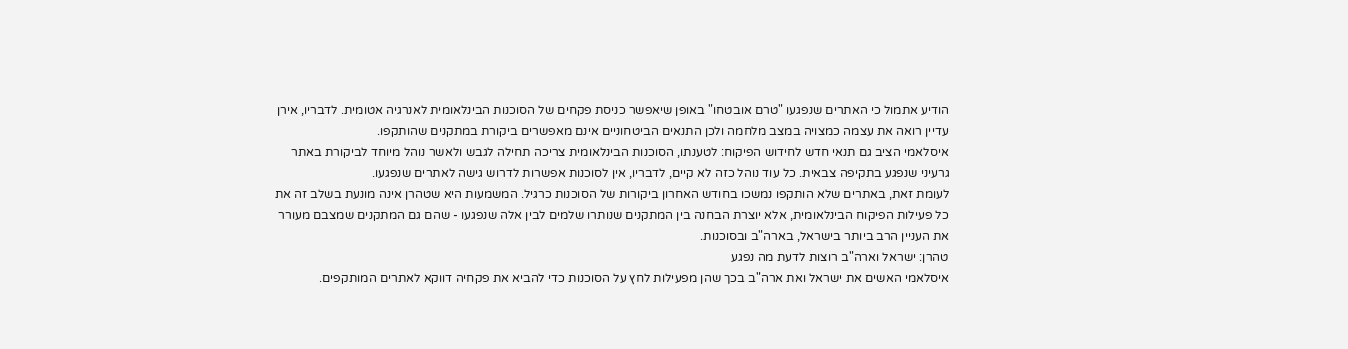הודיע אתמול כי האתרים שנפגעו "טרם אובטחו" באופן שיאפשר כניסת פקחים של הסוכנות הבינלאומית לאנרגיה אטומית. לדבריו, אירן עדיין רואה את עצמה כמצויה במצב מלחמה ולכן התנאים הביטחוניים אינם מאפשרים ביקורת במתקנים שהותקפו.
איסלאמי הציב גם תנאי חדש לחידוש הפיקוח: לטענתו, הסוכנות הבינלאומית צריכה תחילה לגבש ולאשר נוהל מיוחד לביקורת באתר גרעיני שנפגע בתקיפה צבאית. כל עוד נוהל כזה לא קיים, לדבריו, אין לסוכנות אפשרות לדרוש גישה לאתרים שנפגעו.
לעומת זאת, באתרים שלא הותקפו נמשכו בחודש האחרון ביקורות של הסוכנות כרגיל. המשמעות היא שטהרן אינה מונעת בשלב זה את כל פעילות הפיקוח הבינלאומית, אלא יוצרת הבחנה בין המתקנים שנותרו שלמים לבין אלה שנפגעו - שהם גם המתקנים שמצבם מעורר את העניין הרב ביותר בישראל, בארה"ב ובסוכנות.
טהרן: ישראל וארה"ב רוצות לדעת מה נפגע
איסלאמי האשים את ישראל ואת ארה"ב בכך שהן מפעילות לחץ על הסוכנות כדי להביא את פקחיה דווקא לאתרים המותקפים.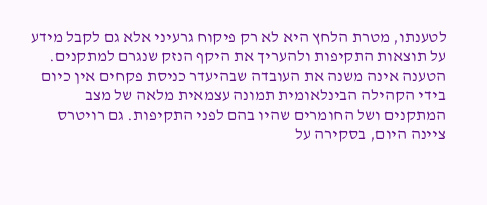לטענתו, מטרת הלחץ היא לא רק פיקוח גרעיני אלא גם לקבל מידע על תוצאות התקיפות ולהעריך את היקף הנזק שנגרם למתקנים.
הטענה אינה משנה את העובדה שבהיעדר כניסת פקחים אין כיום בידי הקהילה הבינלאומית תמונה עצמאית מלאה של מצב המתקנים ושל החומרים שהיו בהם לפני התקיפות. גם רויטרס ציינה היום, בסקירה על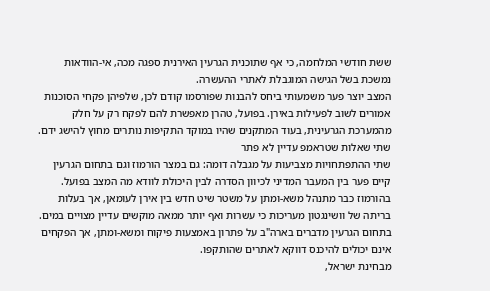ששת חודשי המלחמה, כי אף שתוכנית הגרעין האירנית ספגה מכה, אי-הוודאות נמשכת בשל הגישה המוגבלת לאתרי ההעשרה.
המצב יוצר פער משמעותי ביחס להבנות שפורסמו קודם לכן, שלפיהן פקחי הסוכנות אמורים לשוב לפעילות באירן. בפועל, טהרן מאפשרת להם לפקח רק על חלק מהמערכת הגרעינית, בעוד המתקנים שהיו במוקד התקיפות נותרים מחוץ להישג ידם.
שתי שאלות שטראמפ עדיין לא פתר
שתי ההתפתחויות מצביעות על מגבלה דומה: גם במצר הורמוז וגם בתחום הגרעין קיים פער בין המעבר המדיני לכיוון הסדרה לבין היכולת לוודא מה המצב בפועל.
בהורמוז כבר מתנהל משא-ומתן על משטר שיט חדש בין אירן לעומאן, אך בעלות בריתה של וושינגטון מעריכות כי עשרות ואף יותר ממאה מוקשים עדיין מצויים במים. בתחום הגרעין מדברים בארה"ב על פתרון באמצעות פיקוח ומשא-ומתן, אך הפקחים אינם יכולים להיכנס דווקא לאתרים שהותקפו.
מבחינת ישראל,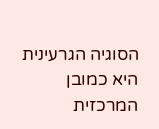הסוגיה הגרעינית היא כמובן המרכזית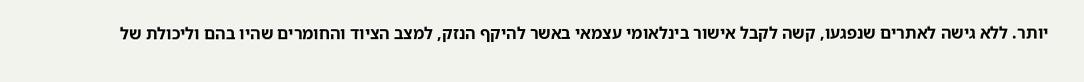יותר. ללא גישה לאתרים שנפגעו, קשה לקבל אישור בינלאומי עצמאי באשר להיקף הנזק, למצב הציוד והחומרים שהיו בהם וליכולת של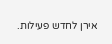אירן לחדש פעילות.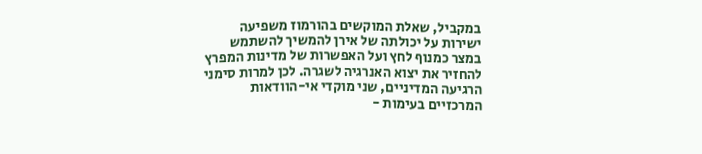במקביל, שאלת המוקשים בהורמוז משפיעה ישירות על יכולתה של אירן להמשיך להשתמש במצר כמנוף לחץ ועל האפשרות של מדינות המפרץ להחזיר את יצוא האנרגיה לשגרה. לכן למרות סימני הרגיעה המדיניים, שני מוקדי אי-הוודאות המרכזיים בעימות -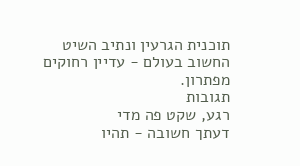תוכנית הגרעין ונתיב השיט החשוב בעולם - עדיין רחוקים מפתרון.
תגובות
רגע, שקט פה מדי
דעתך חשובה - תהיו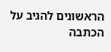הראשונים להגיב על הכתבה